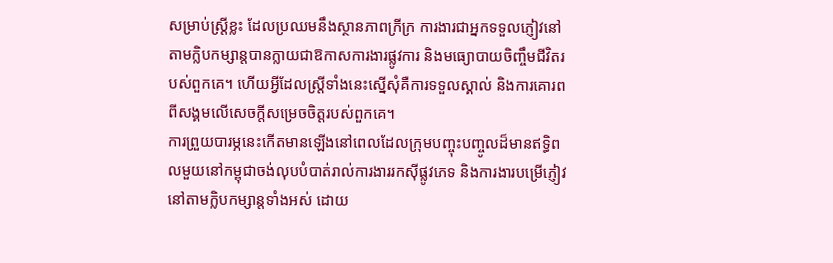សម្រាប់ស្ត្រីខ្លះ ដែលប្រឈមនឹងស្ថានភាពក្រីក្រ ការងារជាអ្នកទទួលភ្ញៀវនៅតាមក្លិបកម្សាន្តបានក្លាយជាឱកាសការងារផ្លូវការ និងមធ្យោបាយចិញ្ចឹមជីវិតរបស់ពួកគេ។ ហើយអ្វីដែលស្ត្រីទាំងនេះស្នើសុំគឺការទទួលស្គាល់ និងការគោរពពីសង្គមលើសេចក្តីសម្រេចចិត្តរបស់ពួកគេ។
ការព្រួយបារម្ភនេះកើតមានឡើងនៅពេលដែលក្រុមបញ្ចុះបញ្ចូលដ៏មានឥទ្ធិពលមួយនៅកម្ពុជាចង់លុបបំបាត់រាល់ការងាររកស៊ីផ្លូវភេទ និងការងារបម្រើភ្ញៀវនៅតាមក្លិបកម្សាន្តទាំងអស់ ដោយ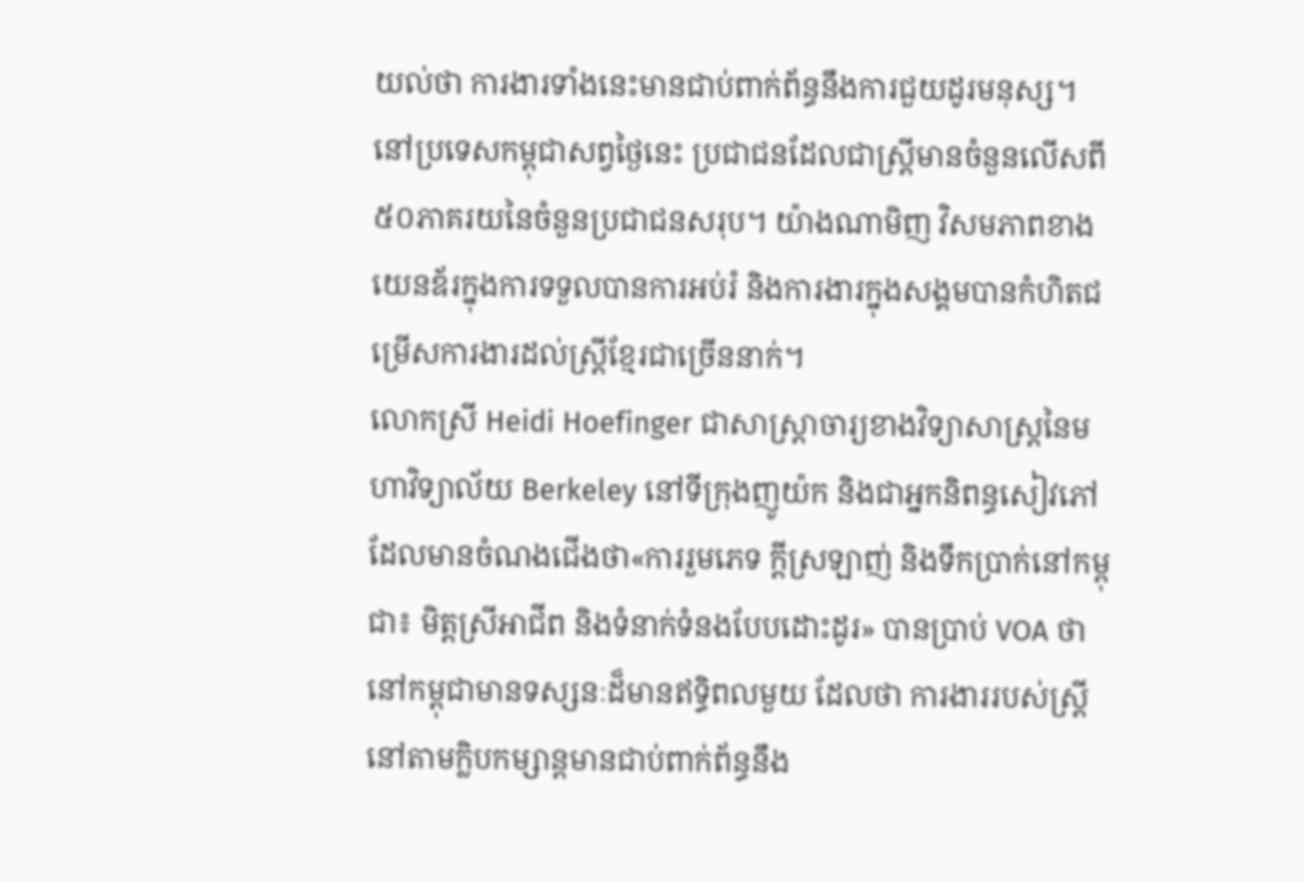យល់ថា ការងារទាំងនេះមានជាប់ពាក់ព័ន្ធនឹងការជួយដូរមនុស្ស។
នៅប្រទេសកម្ពុជាសព្វថ្ងៃនេះ ប្រជាជនដែលជាស្ត្រីមានចំនួនលើសពី៥០ភាគរយនៃចំនួនប្រជាជនសរុប។ យ៉ាងណាមិញ វិសមភាពខាងយេនឌ័រក្នុងការទទួលបានការអប់រំ និងការងារក្នុងសង្គមបានកំហិតជម្រើសការងារដល់ស្រ្តីខ្មែរជាច្រើននាក់។
លោកស្រី Heidi Hoefinger ជាសាស្ត្រាចារ្យខាងវិទ្យាសាស្ត្រនៃមហាវិទ្យាល័យ Berkeley នៅទីក្រុងញូយ៉ក និងជាអ្នកនិពន្ធសៀវភៅដែលមានចំណងជើងថា«ការរួមភេទ ក្តីស្រឡាញ់ និងទឹកប្រាក់នៅកម្ពុជា៖ មិត្តស្រីអាជីព និងទំនាក់ទំនងបែបដោះដូរ» បានប្រាប់ VOA ថា នៅកម្ពុជាមានទស្សនៈដ៏មានឥទ្ធិពលមួយ ដែលថា ការងាររបស់ស្ត្រីនៅតាមក្លិបកម្សាន្តមានជាប់ពាក់ព័ន្ធនឹង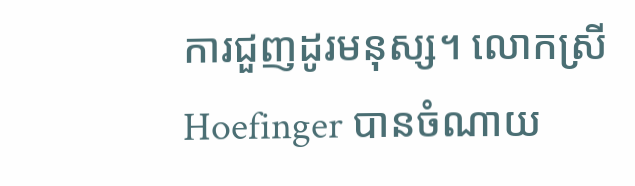ការជួញដូរមនុស្ស។ លោកស្រី Hoefinger បានចំណាយ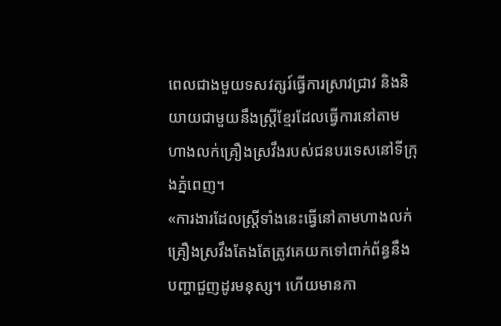ពេលជាងមួយទសវត្សរ៍ធ្វើការស្រាវជ្រាវ និងនិយាយជាមួយនឹងស្ត្រីខ្មែរដែលធ្វើការនៅតាមហាងលក់គ្រឿងស្រវឹងរបស់ជនបរទេសនៅទីក្រុងភ្នំពេញ។
«ការងារដែលស្ត្រីទាំងនេះធ្វើនៅតាមហាងលក់គ្រឿងស្រវឹងតែងតែត្រូវគេយកទៅពាក់ព័ន្ធនឹងបញ្ហាជួញដូរមនុស្ស។ ហើយមានកា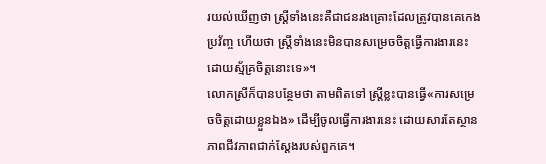រយល់ឃើញថា ស្ត្រីទាំងនេះគឺជាជនរងគ្រោះដែលត្រូវបានគេកេងប្រវ័ញ្ច ហើយថា ស្ត្រីទាំងនេះមិនបានសម្រេចចិត្តធ្វើការងារនេះដោយស្ម័គ្រចិត្តនោះទេ»។
លោកស្រីក៏បានបន្ថែមថា តាមពិតទៅ ស្រ្តីខ្លះបានធ្វើ«ការសម្រេចចិត្តដោយខ្លួនឯង» ដើម្បីចូលធ្វើការងារនេះ ដោយសារតែស្ថានភាពជីវភាពជាក់ស្តែងរបស់ពួកគេ។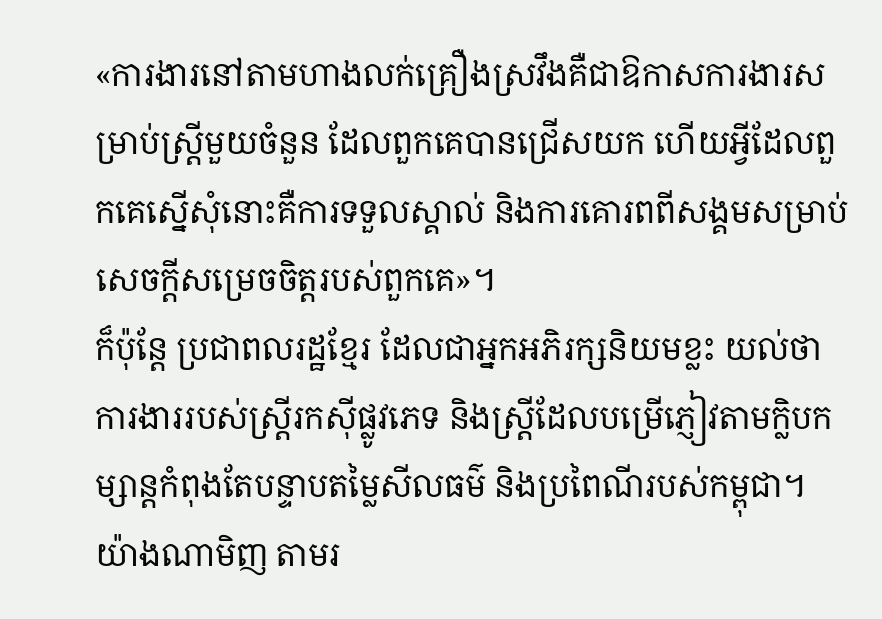«ការងារនៅតាមហាងលក់គ្រឿងស្រវឹងគឺជាឱកាសការងារសម្រាប់ស្ត្រីមួយចំនួន ដែលពួកគេបានជ្រើសយក ហើយអ្វីដែលពួកគេស្នើសុំនោះគឺការទទួលស្គាល់ និងការគោរពពីសង្គមសម្រាប់សេចក្តីសម្រេចចិត្តរបស់ពួកគេ»។
ក៏ប៉ុន្តែ ប្រជាពលរដ្ឋខ្មែរ ដែលជាអ្នកអភិរក្សនិយមខ្លះ យល់ថា ការងាររបស់ស្ត្រីរកស៊ីផ្លូវភេទ និងស្ត្រីដែលបម្រើភ្ញៀវតាមក្លិបកម្សាន្តកំពុងតែបន្ទាបតម្លៃសីលធម៌ និងប្រពៃណីរបស់កម្ពុជា។ យ៉ាងណាមិញ តាមរ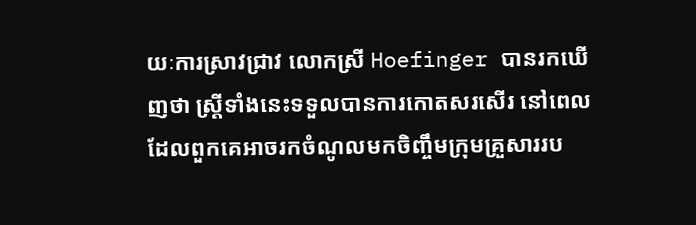យៈការស្រាវជ្រាវ លោកស្រី Hoefinger បានរកឃើញថា ស្ត្រីទាំងនេះទទួលបានការកោតសរសើរ នៅពេលដែលពួកគេអាចរកចំណូលមកចិញ្ចឹមក្រុមគ្រួសាររប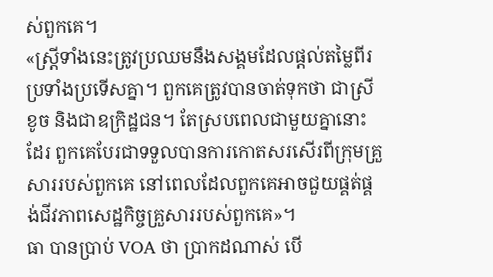ស់ពួកគេ។
«ស្ត្រីទាំងនេះត្រូវប្រឈមនឹងសង្គមដែលផ្តល់តម្លៃពីរប្រទាំងប្រទើសគ្នា។ ពួកគេត្រូវបានចាត់ទុកថា ជាស្រីខូច និងជាឧក្រិដ្ឋជន។ តែស្របពេលជាមួយគ្នានោះដែរ ពួកគេបែរជាទទួលបានការកោតសរសើរពីក្រុមគ្រួសាររបស់ពួកគេ នៅពេលដែលពួកគេអាចជួយផ្គត់ផ្គង់ជីវភាពសេដ្ឋកិច្ចគ្រួសាររបស់ពួកគេ»។
ធា បានប្រាប់ VOA ថា បា្រកដណាស់ បើ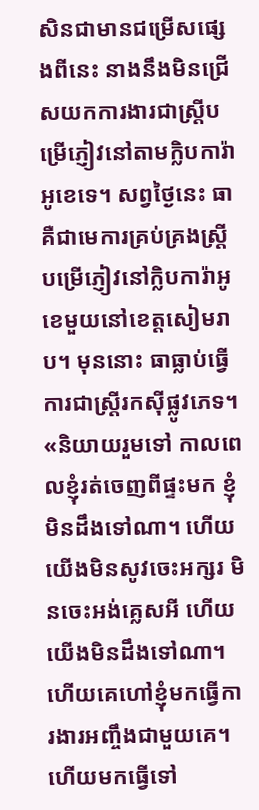សិនជាមានជម្រើសផ្សេងពីនេះ នាងនឹងមិនជ្រើសយកការងារជាស្ត្រីបម្រើភ្ញៀវនៅតាមក្លិបការ៉ាអូខេទេ។ សព្វថ្ងៃនេះ ធា គឺជាមេការគ្រប់គ្រងស្ត្រីបម្រើភ្ញៀវនៅក្លិបការ៉ាអូខេមួយនៅខេត្តសៀមរាប។ មុននោះ ធាធ្លាប់ធ្វើការជាស្រ្តីរកស៊ីផ្លូវភេទ។
«និយាយរួមទៅ កាលពេលខ្ញុំរត់ចេញពីផ្ទះមក ខ្ញុំមិនដឹងទៅណា។ ហើយយើងមិនសូវចេះអក្សរ មិនចេះអង់គ្លេសអី ហើយយើងមិនដឹងទៅណា។ ហើយគេហៅខ្ញុំមកធ្វើការងារអញ្ចឹងជាមួយគេ។ ហើយមកធ្វើទៅ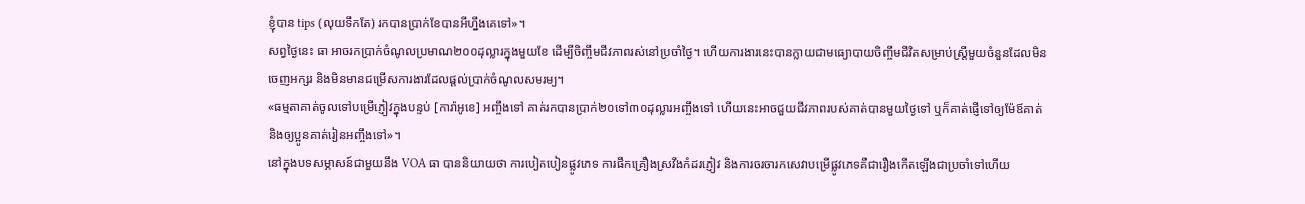ខ្ញុំបាន tips (លុយទឹកតែ) រកបានប្រាក់ខែបានអីហ្នឹងគេទៅ»។
សព្វថ្ងៃនេះ ធា អាចរកប្រាក់ចំណូលប្រមាណ២០០ដុល្លារក្នុងមួយខែ ដើម្បីចិញ្ចឹមជីវភាពរស់នៅប្រចាំថ្ងៃ។ ហើយការងារនេះបានក្លាយជាមធ្យោបាយចិញ្ចឹមជីវិតសម្រាប់ស្ត្រីមួយចំនួនដែលមិនចេញអក្សរ និងមិនមានជម្រើសការងារដែលផ្តល់ប្រាក់ចំណូលសមរម្យ។
«ធម្មតាគាត់ចូលទៅបម្រើភ្ញៀវក្នុងបន្ទប់ [ការ៉ាអូខេ] អញ្ចឹងទៅ គាត់រកបានប្រាក់២០ទៅ៣០ដុល្លារអញ្ចឹងទៅ ហើយនេះអាចជួយជីវភាពរបស់គាត់បានមួយថ្ងៃទៅ ឬក៏គាត់ផ្ញើទៅឲ្យម៉ែឪគាត់ និងឲ្យប្អូនគាត់រៀនអញ្ចឹងទៅ»។
នៅក្នុងបទសម្ភាសន៍ជាមួយនឹង VOA ធា បាននិយាយថា ការបៀតបៀនផ្លូវភេទ ការផឹកគ្រឿងស្រវឹងកំដរភ្ញៀវ និងការចរចារកសេវាបម្រើផ្លូវភេទគឺជារឿងកើតឡើងជាប្រចាំទៅហើយ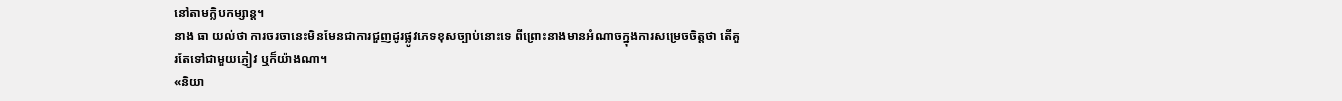នៅតាមក្លិបកម្សាន្ត។
នាង ធា យល់ថា ការចរចានេះមិនមែនជាការជួញដូរផ្លូវភេទខុសច្បាប់នោះទេ ពីព្រោះនាងមានអំណាចក្នុងការសម្រេចចិត្តថា តើគួរតែទៅជាមួយភ្ញៀវ ឬក៏យ៉ាងណា។
«និយា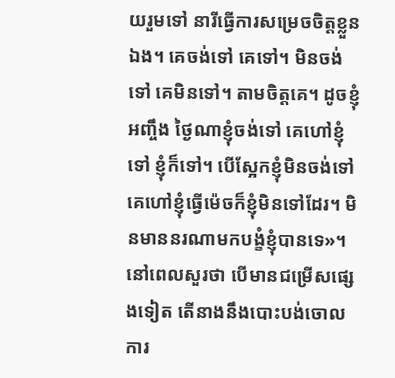យរួមទៅ នារីធ្វើការសម្រេចចិត្តខ្លួនឯង។ គេចង់ទៅ គេទៅ។ មិនចង់ទៅ គេមិនទៅ។ តាមចិត្តគេ។ ដូចខ្ញុំអញ្ចឹង ថ្ងៃណាខ្ញុំចង់ទៅ គេហៅខ្ញុំទៅ ខ្ញុំក៏ទៅ។ បើស្អែកខ្ញុំមិនចង់ទៅ គេហៅខ្ញុំធ្វើម៉េចក៏ខ្ញុំមិនទៅដែរ។ មិនមាននរណាមកបង្ខំខ្ញុំបានទេ»។
នៅពេលសួរថា បើមានជម្រើសផ្សេងទៀត តើនាងនឹងបោះបង់ចោលការ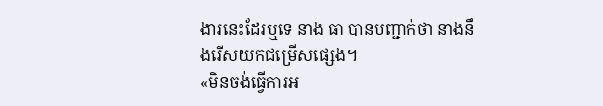ងារនេះដែរឬទេ នាង ធា បានបញ្ជាក់ថា នាងនឹងរើសយកជម្រើសផ្សេង។
«មិនចង់ធ្វើការអ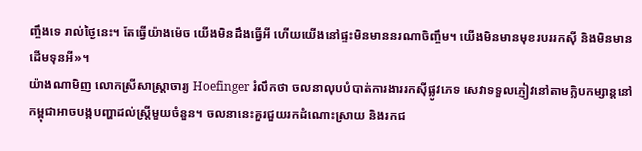ញ្ចឹងទេ រាល់ថ្ងៃនេះ។ តែធ្វើយ៉ាងម៉េច យើងមិនដឹងធ្វើអី ហើយយើងនៅផ្ទះមិនមាននរណាចិញ្ចឹម។ យើងមិនមានមុខរបររកស៊ី និងមិនមានដើមទុនអី»។
យ៉ាងណាមិញ លោកស្រីសាស្ត្រាចារ្យ Hoefinger រំលឹកថា ចលនាលុបបំបាត់ការងាររកស៊ីផ្លូវភេទ សេវាទទួលភ្ញៀវនៅតាមក្លិបកម្សាន្តនៅកម្ពុជាអាចបង្កបញ្ហាដល់ស្ត្រីមួយចំនួន។ ចលនានេះគួរជួយរកដំណោះស្រាយ និងរកជ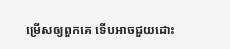ម្រើសឲ្យពួកគេ ទើបអាចជួយដោះ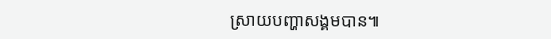ស្រាយបញ្ហាសង្គមបាន៕